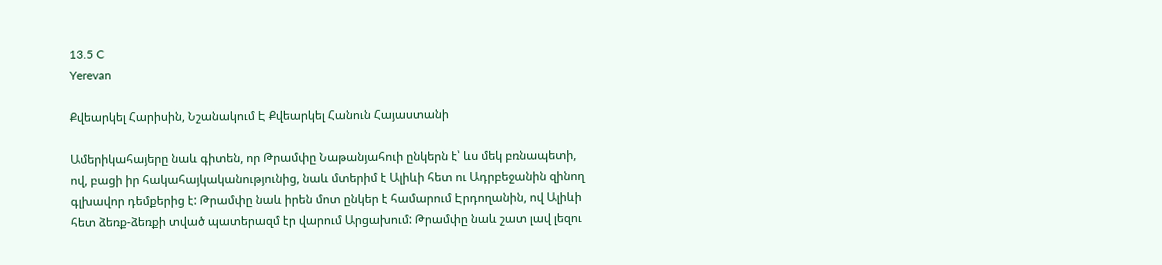13.5 C
Yerevan

Քվեարկել Հարիսին, Նշանակում Է Քվեարկել Հանուն Հայաստանի

Ամերիկահայերը նաև գիտեն, որ Թրամփը Նաթանյահուի ընկերն է՝ ևս մեկ բռնապետի, ով, բացի իր հակահայկականությունից, նաև մտերիմ է Ալիևի հետ ու Ադրբեջանին զինող գլխավոր դեմքերից է: Թրամփը նաև իրեն մոտ ընկեր է համարում Էրդողանին, ով Ալիևի հետ ձեռք-ձեռքի տված պատերազմ էր վարում Արցախում: Թրամփը նաև շատ լավ լեզու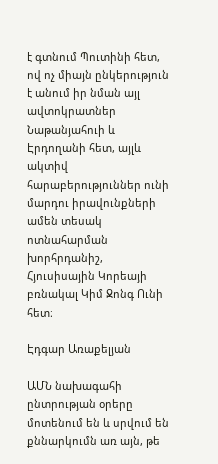է գտնում Պուտինի հետ, ով ոչ միայն ընկերություն է անում իր նման այլ ավտոկրատներ Նաթանյահուի և Էրդողանի հետ, այլև ակտիվ հարաբերություններ ունի մարդու իրավունքների ամեն տեսակ ոտնահարման խորհրդանիշ, Հյուսիսային Կորեայի բռնակալ Կիմ Ջոնգ Ունի հետ։

Էդգար Առաքելյան

ԱՄՆ նախագահի ընտրության օրերը մոտենում են և սրվում են քննարկումն առ այն, թե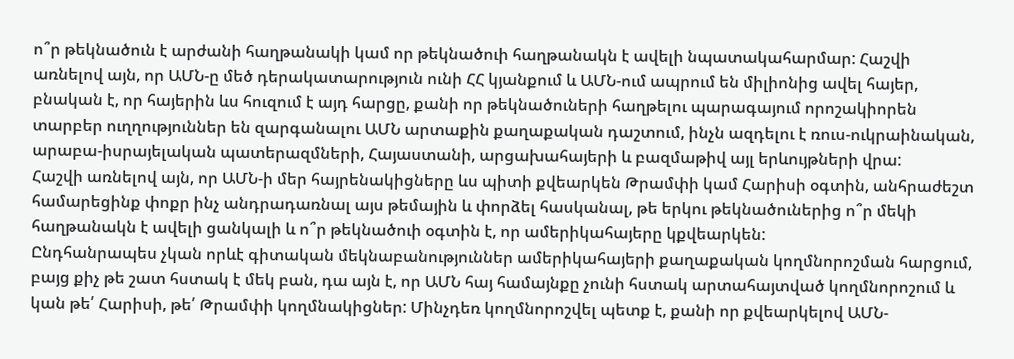ո՞ր թեկնածուն է արժանի հաղթանակի կամ որ թեկնածուի հաղթանակն է ավելի նպատակահարմար: Հաշվի առնելով այն, որ ԱՄՆ‑ը մեծ դերակատարություն ունի ՀՀ կյանքում և ԱՄՆ-ում ապրում են միլիոնից ավել հայեր, բնական է, որ հայերին ևս հուզում է այդ հարցը, քանի որ թեկնածուների հաղթելու պարագայում որոշակիորեն տարբեր ուղղություններ են զարգանալու ԱՄՆ արտաքին քաղաքական դաշտում, ինչն ազդելու է ռուս-ուկրաինական, արաբա-իսրայելական պատերազմների, Հայաստանի, արցախահայերի և բազմաթիվ այլ երևույթների վրա:
Հաշվի առնելով այն, որ ԱՄՆ‑ի մեր հայրենակիցները ևս պիտի քվեարկեն Թրամփի կամ Հարիսի օգտին, անհրաժեշտ համարեցինք փոքր ինչ անդրադառնալ այս թեմային և փորձել հասկանալ, թե երկու թեկնածուներից ո՞ր մեկի հաղթանակն է ավելի ցանկալի և ո՞ր թեկնածուի օգտին է, որ ամերիկահայերը կքվեարկեն:
Ընդհանրապես չկան որևէ գիտական մեկնաբանություններ ամերիկահայերի քաղաքական կողմնորոշման հարցում, բայց քիչ թե շատ հստակ է մեկ բան, դա այն է, որ ԱՄՆ հայ համայնքը չունի հստակ արտահայտված կողմնորոշում և կան թե՛ Հարիսի, թե՛ Թրամփի կողմնակիցներ: Մինչդեռ կողմնորոշվել պետք է, քանի որ քվեարկելով ԱՄՆ-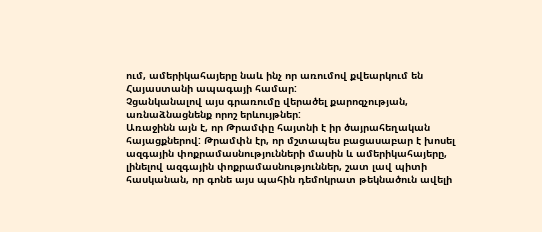ում, ամերիկահայերը նաև ինչ որ առումով քվեարկում են Հայաստանի ապագայի համար:
Չցանկանալով այս գրառումը վերածել քարոզչության, առնաձնացնենք որոշ երևույթներ:
Առաջինն այն է, որ Թրամփը հայտնի է իր ծայրահեղական հայացքներով: Թրամփն էր, որ մշտապես բացասաբար է խոսել ազգային փոքրամասնությունների մասին և ամերիկահայերը, լինելով ազգային փոքրամասնություններ, շատ լավ պիտի հասկանան, որ գոնե այս պահին դեմոկրատ թեկնածուն ավելի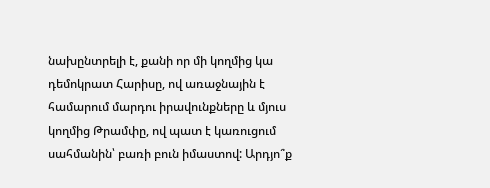նախընտրելի է, քանի որ մի կողմից կա դեմոկրատ Հարիսը, ով առաջնային է համարում մարդու իրավունքները և մյուս կողմից Թրամփը, ով պատ է կառուցում սահմանին՝ բառի բուն իմաստով: Արդյո՞ք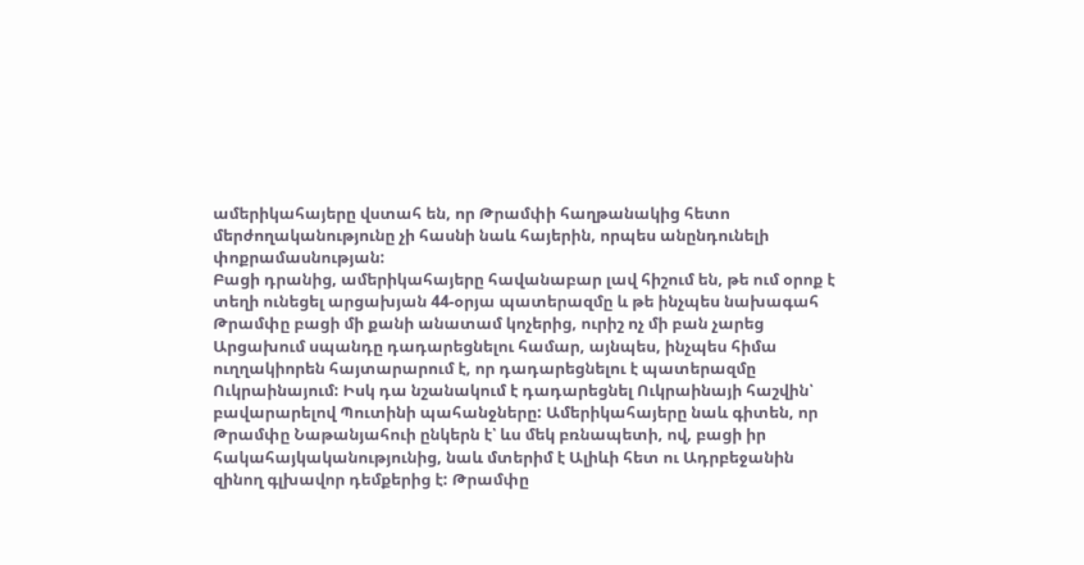ամերիկահայերը վստահ են, որ Թրամփի հաղթանակից հետո մերժողականությունը չի հասնի նաև հայերին, որպես անընդունելի փոքրամասնության:
Բացի դրանից, ամերիկահայերը հավանաբար լավ հիշում են, թե ում օրոք է տեղի ունեցել արցախյան 44-օրյա պատերազմը և թե ինչպես նախագահ Թրամփը բացի մի քանի անատամ կոչերից, ուրիշ ոչ մի բան չարեց Արցախում սպանդը դադարեցնելու համար, այնպես, ինչպես հիմա ուղղակիորեն հայտարարում է, որ դադարեցնելու է պատերազմը Ուկրաինայում: Իսկ դա նշանակում է դադարեցնել Ուկրաինայի հաշվին՝ բավարարելով Պուտինի պահանջները: Ամերիկահայերը նաև գիտեն, որ Թրամփը Նաթանյահուի ընկերն է՝ ևս մեկ բռնապետի, ով, բացի իր հակահայկականությունից, նաև մտերիմ է Ալիևի հետ ու Ադրբեջանին զինող գլխավոր դեմքերից է: Թրամփը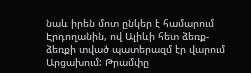նաև իրեն մոտ ընկեր է համարում Էրդողանին, ով Ալիևի հետ ձեռք-ձեռքի տված պատերազմ էր վարում Արցախում: Թրամփը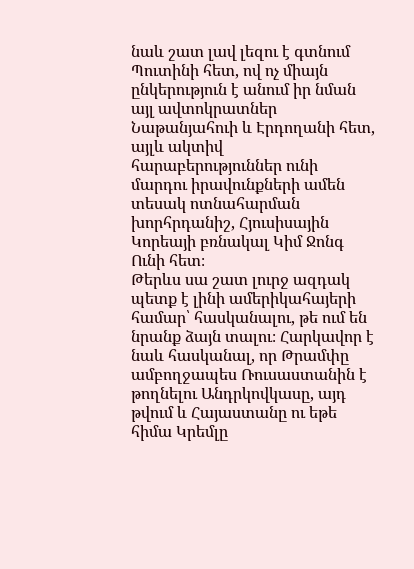նաև շատ լավ լեզու է գտնում Պուտինի հետ, ով ոչ միայն ընկերություն է անում իր նման այլ ավտոկրատներ Նաթանյահուի և Էրդողանի հետ, այլև ակտիվ հարաբերություններ ունի մարդու իրավունքների ամեն տեսակ ոտնահարման խորհրդանիշ, Հյուսիսային Կորեայի բռնակալ Կիմ Ջոնգ Ունի հետ։
Թերևս սա շատ լուրջ ազդակ պետք է լինի ամերիկահայերի համար՝ հասկանալու, թե ում են նրանք ձայն տալու։ Հարկավոր է նաև հասկանալ, որ Թրամփը ամբողջապես Ռուսաստանին է թողնելու Անդրկովկասը, այդ թվում և Հայաստանը ու եթե հիմա Կրեմլը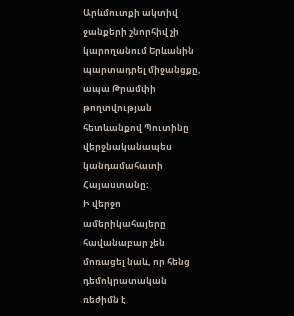Արևմուտքի ակտիվ ջանքերի շնորհիվ չի կարողանում Երևանին պարտադրել միջանցքը, ապա Թրամփի թողտվության հետևանքով Պուտինը վերջնականապես կանդամահատի Հայաստանը։
Ի վերջո ամերիկահայերը հավանաբար չեն մոռացել նաև, որ հենց դեմոկրատական ռեժիմն է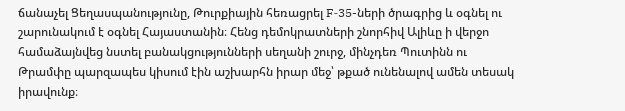ճանաչել Ցեղասպանությունը, Թուրքիային հեռացրել F‑35-ների ծրագրից և օգնել ու շարունակում է օգնել Հայաստանին։ Հենց դեմոկրատների շնորհիվ Ալիևը ի վերջո համաձայնվեց նստել բանակցությունների սեղանի շուրջ, մինչդեռ Պուտինն ու Թրամփը պարզապես կիսում էին աշխարհն իրար մեջ՝ թքած ունենալով ամեն տեսակ իրավունք։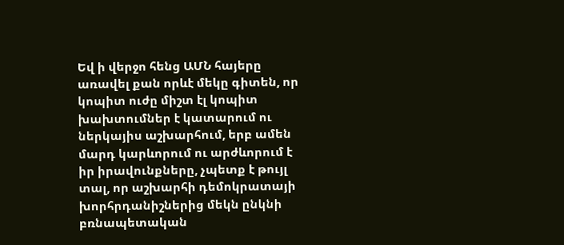Եվ ի վերջո հենց ԱՄՆ հայերը առավել քան որևէ մեկը գիտեն, որ կոպիտ ուժը միշտ էլ կոպիտ խախտումներ է կատարում ու ներկայիս աշխարհում, երբ ամեն մարդ կարևորում ու արժևորում է իր իրավունքները, չպետք է թույլ տալ, որ աշխարհի դեմոկրատայի խորհրդանիշներից մեկն ընկնի բռնապետական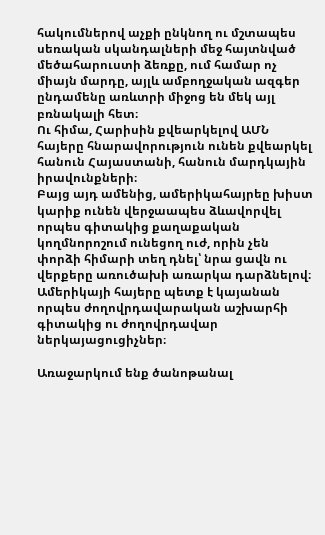հակումներով աչքի ընկնող ու մշտապես սեռական սկանդալների մեջ հայտնված մեծահարուստի ձեռքը, ում համար ոչ միայն մարդը, այլև ամբողջական ազգեր ընդամենը առևտրի միջոց են մեկ այլ բռնակալի հետ։
Ու հիմա, Հարիսին քվեարկելով ԱՄՆ հայերը հնարավորություն ունեն քվեարկել հանուն Հայաստանի, հանուն մարդկային իրավունքների։
Բայց այդ ամենից, ամերիկահայրեը խիստ կարիք ունեն վերջաապես ձևավորվել որպես գիտակից քաղաքական կողմնորոշում ունեցող ուժ, որին չեն փորձի հիմարի տեղ դնել՝ նրա ցավն ու վերքերը առուծախի առարկա դարձնելով։ Ամերիկայի հայերը պետք է կայանան որպես ժողովրդավարական աշխարհի գիտակից ու ժողովրդավար ներկայացուցիչներ։

Առաջարկում ենք ծանոթանալ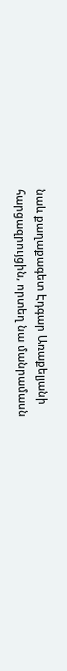նաև քաղաքագետ Էդգար Առաքելյանի հարցազրույցին, որտեղ նա մանրամասն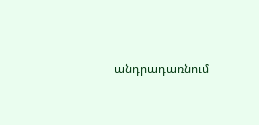անդրադառնում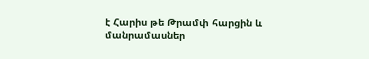է Հարիս թե Թրամփ հարցին և մանրամասներ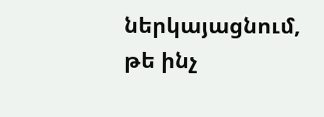ներկայացնում, թե ինչ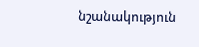նշանակություն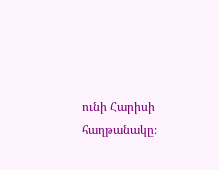ունի Հարիսի հաղթանակը։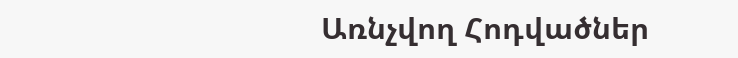Առնչվող Հոդվածներ